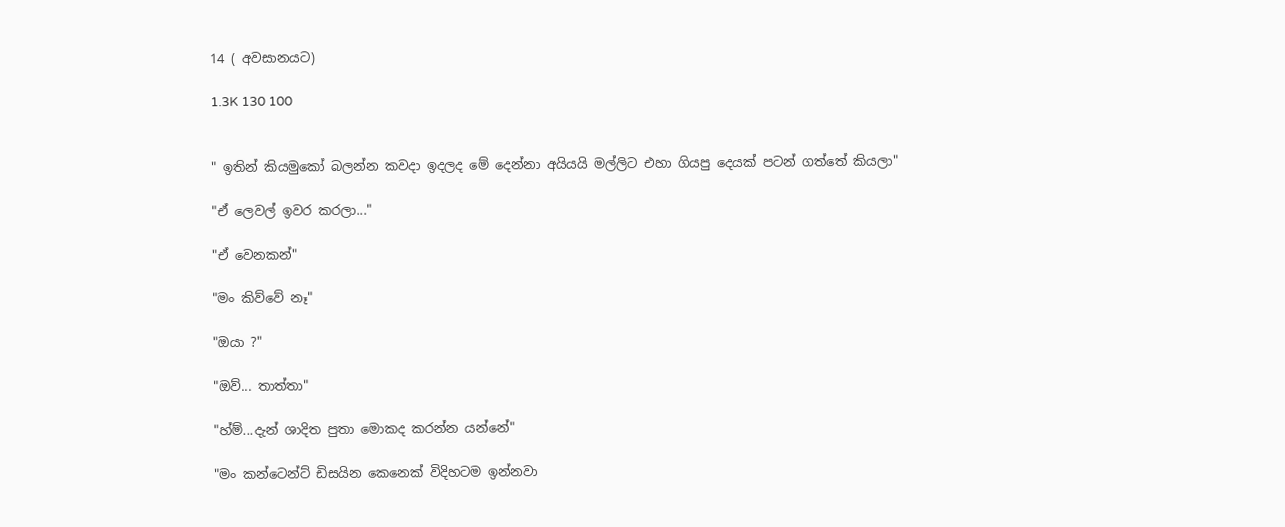14 ( අවසානයට)

1.3K 130 100


" ඉතින් කියමුකෝ බලන්න කවදා ඉදලද මේ දෙන්නා අයියයි මල්ලිට එහා ගියපු දෙයක් පටන් ගත්තේ කියලා"

"ඒ ලෙවල් ඉවර කරලා..."

"ඒ වෙනකන්"

"මං කිව්වේ නෑ"

"ඔයා ?"

"ඔව්... තාත්තා"

"හ්ම්...දැන් ශාදිත පුතා මොකද කරන්න යන්නේ"

"මං කන්ටෙන්ට් ඩිසයින කෙනෙක් විදිහටම ඉන්නවා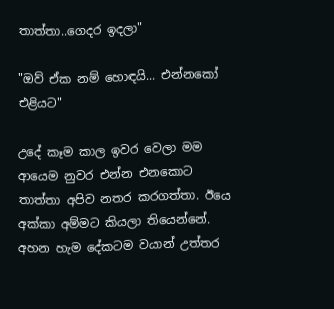තාත්තා..ගෙදර ඉදලා"

"ඔව් ඒක නම් හොඳයි... එන්නකෝ එළියට"

උදේ කෑම කාල ඉවර වෙලා මම ආයෙම නුවර එන්න එනකොට තාත්තා අපිව නතර කරගත්තා. ඊයෙ අක්කා අම්මට කියලා තියෙන්නේ. අහන හැම දේකටම වයාන් උත්තර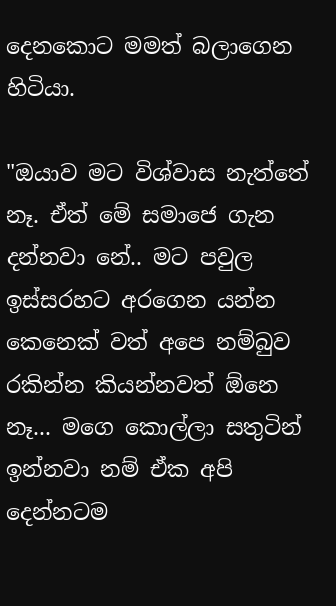දෙනකොට මමත් බලාගෙන හිටියා.

"ඔයාව මට විශ්වාස නැත්තේ නෑ. ඒත් මේ සමාජෙ ගැන දන්නවා නේ.. මට පවුල ඉස්සරහට අරගෙන යන්න කෙනෙක් වත් අපෙ නම්බුව රකින්න කියන්නවත් ඕනෙ නෑ... මගෙ කොල්ලා සතුටින් ඉන්නවා නම් ඒක අපි දෙන්නටම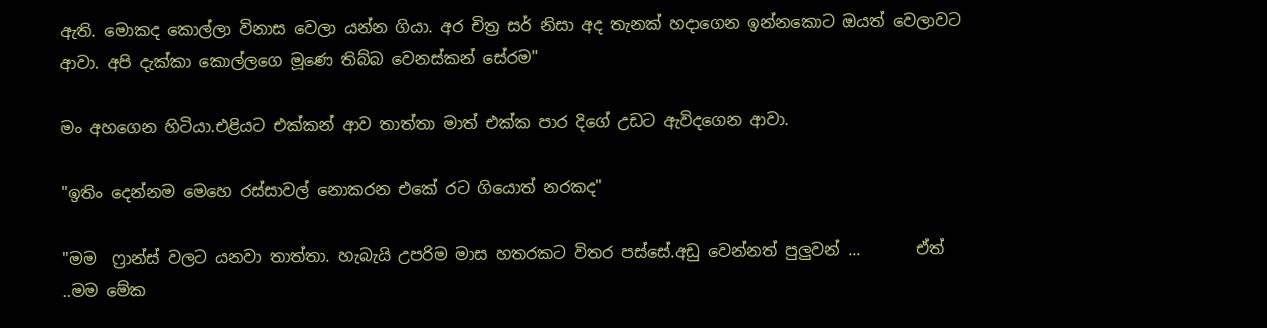ඇති. මොකද කොල්ලා විනාස වෙලා යන්න ගියා. අර චිත්‍ර සර් නිසා අද තැනක් හදාගෙන ඉන්නකොට ඔයත් වෙලාවට ආවා. අපි දැක්කා කොල්ලගෙ මූණෙ තිබ්බ වෙනස්කන් සේරම"

මං අහගෙන හිටියා.එළියට එක්කන් ආව තාත්තා මාත් එක්ක පාර දිගේ උඩට ඇවිදගෙන ආවා.

"ඉතිං දෙන්නම මෙහෙ රස්සාවල් නොකරන එකේ රට ගියොත් නරකද"

"මම ‍ ෆ්‍රාන්ස් වලට යනවා තාත්තා. හැබැයි උපරිම මාස හතරකට විතර පස්සේ.අඩු වෙන්නත් පුලුවන් ...       ඒත් ..මම මේක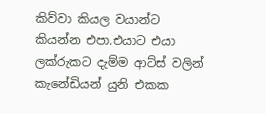කිව්වා කියල වයාන්ට කියන්න එපා.එයාට එයා ලක්රුකට දැම්ම ආට්ස් වලින් කැනේඩියන් යුනි එකක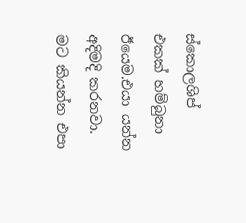ස්කොලශිප් එකක් හම්බුනා ඊයෙම.එයා යන්න අදිමදි කරනවා. මට කියන්න එපා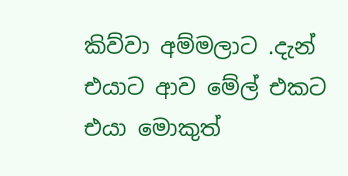කිව්වා අම්මලාට .දැන් එයාට ආව මේල් එකට එයා මොකුත්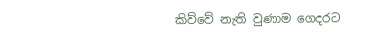කිව්වේ නැති වුණාම ගෙදරට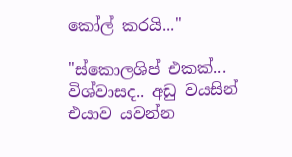කෝල් කරයි..."

"ස්කොලශිප් එකක්... විශ්වාසද.. අඩු වයසින් එයාව යවන්න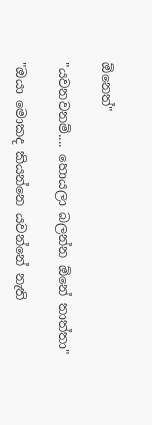ඕනෙත්"

"යවනවනම්.... හොයලා බලන්න ඕනේ තාත්තා"

"ඔයා මොකද කියන්නෙ යවන්නේ නැති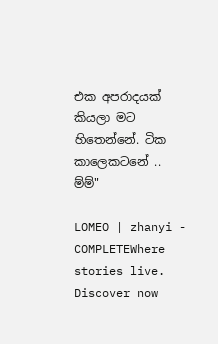එක අපරාදයක් කියලා මට හිතෙන්නේ. ටික කාලෙකටනේ .. ම්ම්"

LOMEO | zhanyi - COMPLETEWhere stories live. Discover now